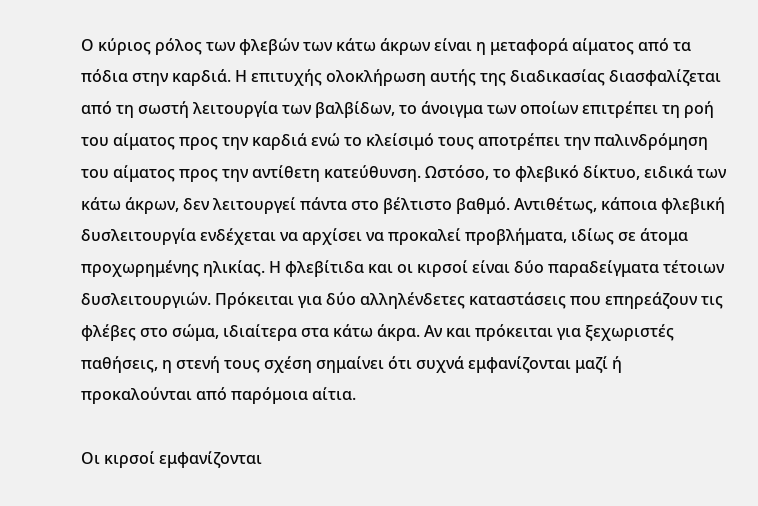Ο κύριος ρόλος των φλεβών των κάτω άκρων είναι η μεταφορά αίματος από τα πόδια στην καρδιά. Η επιτυχής ολοκλήρωση αυτής της διαδικασίας διασφαλίζεται από τη σωστή λειτουργία των βαλβίδων, το άνοιγμα των οποίων επιτρέπει τη ροή του αίματος προς την καρδιά ενώ το κλείσιμό τους αποτρέπει την παλινδρόμηση του αίματος προς την αντίθετη κατεύθυνση. Ωστόσο, το φλεβικό δίκτυο, ειδικά των κάτω άκρων, δεν λειτουργεί πάντα στο βέλτιστο βαθμό. Αντιθέτως, κάποια φλεβική δυσλειτουργία ενδέχεται να αρχίσει να προκαλεί προβλήματα, ιδίως σε άτομα προχωρημένης ηλικίας. Η φλεβίτιδα και οι κιρσοί είναι δύο παραδείγματα τέτοιων δυσλειτουργιών. Πρόκειται για δύο αλληλένδετες καταστάσεις που επηρεάζουν τις φλέβες στο σώμα, ιδιαίτερα στα κάτω άκρα. Αν και πρόκειται για ξεχωριστές παθήσεις, η στενή τους σχέση σημαίνει ότι συχνά εμφανίζονται μαζί ή προκαλούνται από παρόμοια αίτια.

Οι κιρσοί εμφανίζονται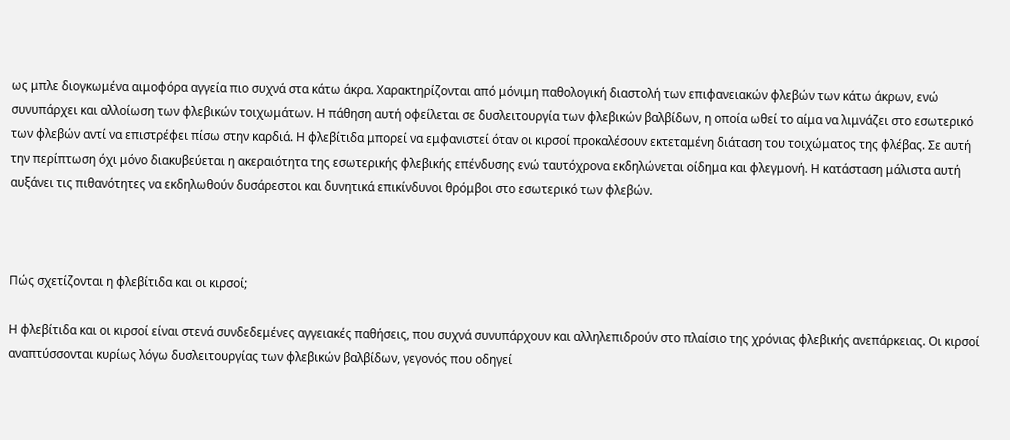ως μπλε διογκωμένα αιμοφόρα αγγεία πιο συχνά στα κάτω άκρα. Χαρακτηρίζονται από μόνιμη παθολογική διαστολή των επιφανειακών φλεβών των κάτω άκρων, ενώ συνυπάρχει και αλλοίωση των φλεβικών τοιχωμάτων. Η πάθηση αυτή οφείλεται σε δυσλειτουργία των φλεβικών βαλβίδων, η οποία ωθεί το αίμα να λιμνάζει στο εσωτερικό των φλεβών αντί να επιστρέφει πίσω στην καρδιά. Η φλεβίτιδα μπορεί να εμφανιστεί όταν οι κιρσοί προκαλέσουν εκτεταμένη διάταση του τοιχώματος της φλέβας. Σε αυτή την περίπτωση όχι μόνο διακυβεύεται η ακεραιότητα της εσωτερικής φλεβικής επένδυσης ενώ ταυτόχρονα εκδηλώνεται οίδημα και φλεγμονή. Η κατάσταση μάλιστα αυτή αυξάνει τις πιθανότητες να εκδηλωθούν δυσάρεστοι και δυνητικά επικίνδυνοι θρόμβοι στο εσωτερικό των φλεβών.



Πώς σχετίζονται η φλεβίτιδα και οι κιρσοί;

Η φλεβίτιδα και οι κιρσοί είναι στενά συνδεδεμένες αγγειακές παθήσεις, που συχνά συνυπάρχουν και αλληλεπιδρούν στο πλαίσιο της χρόνιας φλεβικής ανεπάρκειας. Οι κιρσοί αναπτύσσονται κυρίως λόγω δυσλειτουργίας των φλεβικών βαλβίδων, γεγονός που οδηγεί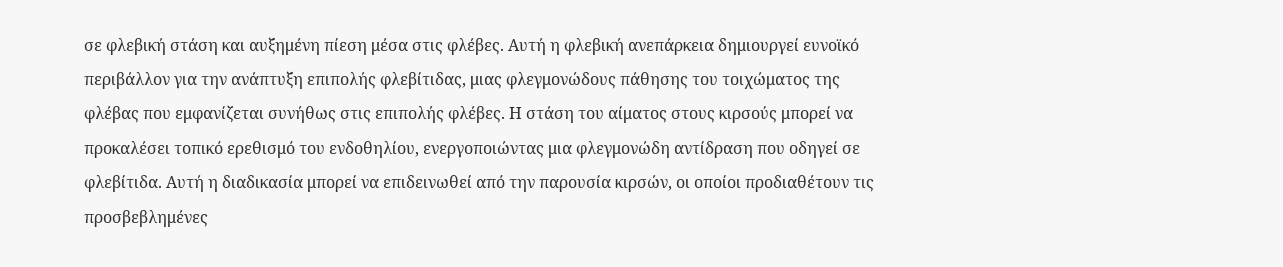σε φλεβική στάση και αυξημένη πίεση μέσα στις φλέβες. Αυτή η φλεβική ανεπάρκεια δημιουργεί ευνοϊκό περιβάλλον για την ανάπτυξη επιπολής φλεβίτιδας, μιας φλεγμονώδους πάθησης του τοιχώματος της φλέβας που εμφανίζεται συνήθως στις επιπολής φλέβες. Η στάση του αίματος στους κιρσούς μπορεί να προκαλέσει τοπικό ερεθισμό του ενδοθηλίου, ενεργοποιώντας μια φλεγμονώδη αντίδραση που οδηγεί σε φλεβίτιδα. Αυτή η διαδικασία μπορεί να επιδεινωθεί από την παρουσία κιρσών, οι οποίοι προδιαθέτουν τις προσβεβλημένες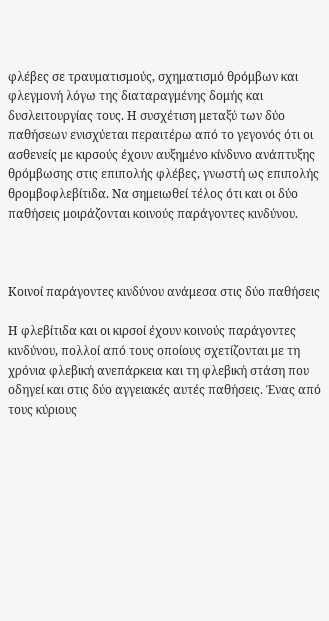φλέβες σε τραυματισμούς, σχηματισμό θρόμβων και φλεγμονή λόγω της διαταραγμένης δομής και δυσλειτουργίας τους. Η συσχέτιση μεταξύ των δύο παθήσεων ενισχύεται περαιτέρω από το γεγονός ότι οι ασθενείς με κιρσούς έχουν αυξημένο κίνδυνο ανάπτυξης θρόμβωσης στις επιπολής φλέβες, γνωστή ως επιπολής θρομβοφλεβίτιδα. Να σημειωθεί τέλος ότι και οι δύο παθήσεις μοιράζονται κοινούς παράγοντες κινδύνου.



Κοινοί παράγοντες κινδύνου ανάμεσα στις δύο παθήσεις

Η φλεβίτιδα και οι κιρσοί έχουν κοινούς παράγοντες κινδύνου, πολλοί από τους οποίους σχετίζονται με τη χρόνια φλεβική ανεπάρκεια και τη φλεβική στάση που οδηγεί και στις δύο αγγειακές αυτές παθήσεις. Ένας από τους κύριους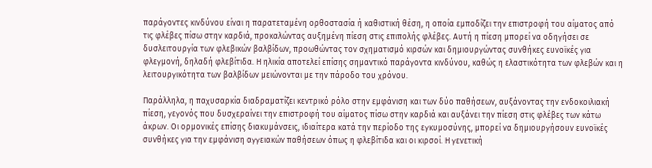παράγοντες κινδύνου είναι η παρατεταμένη ορθοστασία ή καθιστική θέση, η οποία εμποδίζει την επιστροφή του αίματος από τις φλέβες πίσω στην καρδιά, προκαλώντας αυξημένη πίεση στις επιπολής φλέβες. Αυτή η πίεση μπορεί να οδηγήσει σε δυσλειτουργία των φλεβικών βαλβίδων, προωθώντας τον σχηματισμό κιρσών και δημιουργώντας συνθήκες ευνοϊκές για φλεγμονή, δηλαδή φλεβίτιδα. Η ηλικία αποτελεί επίσης σημαντικό παράγοντα κινδύνου, καθώς η ελαστικότητα των φλεβών και η λειτουργικότητα των βαλβίδων μειώνονται με την πάροδο του χρόνου.

Παράλληλα, η παχυσαρκία διαδραματίζει κεντρικό ρόλο στην εμφάνιση και των δύο παθήσεων, αυξάνοντας την ενδοκοιλιακή πίεση, γεγονός που δυσχεραίνει την επιστροφή του αίματος πίσω στην καρδιά και αυξάνει την πίεση στις φλέβες των κάτω άκρων. Οι ορμονικές επίσης διακυμάνσεις, ιδιαίτερα κατά την περίοδο της εγκυμοσύνης, μπορεί να δημιουργήσουν ευνοϊκές συνθήκες για την εμφάνιση αγγειακών παθήσεων όπως η φλεβίτιδα και οι κιρσοί. Η γενετική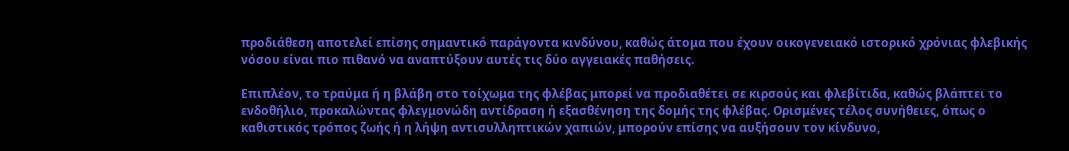προδιάθεση αποτελεί επίσης σημαντικό παράγοντα κινδύνου, καθώς άτομα που έχουν οικογενειακό ιστορικό χρόνιας φλεβικής νόσου είναι πιο πιθανό να αναπτύξουν αυτές τις δύο αγγειακές παθήσεις.

Επιπλέον, το τραύμα ή η βλάβη στο τοίχωμα της φλέβας μπορεί να προδιαθέτει σε κιρσούς και φλεβίτιδα, καθώς βλάπτει το ενδοθήλιο, προκαλώντας φλεγμονώδη αντίδραση ή εξασθένηση της δομής της φλέβας. Ορισμένες τέλος συνήθειες, όπως ο καθιστικός τρόπος ζωής ή η λήψη αντισυλληπτικών χαπιών, μπορούν επίσης να αυξήσουν τον κίνδυνο,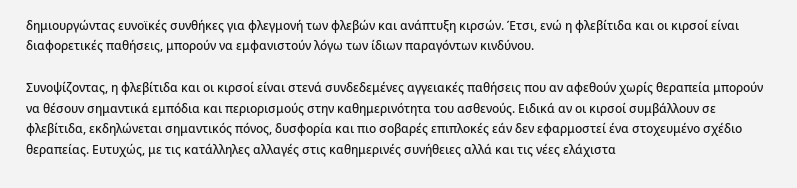δημιουργώντας ευνοϊκές συνθήκες για φλεγμονή των φλεβών και ανάπτυξη κιρσών. Έτσι, ενώ η φλεβίτιδα και οι κιρσοί είναι διαφορετικές παθήσεις, μπορούν να εμφανιστούν λόγω των ίδιων παραγόντων κινδύνου.

Συνοψίζοντας, η φλεβίτιδα και οι κιρσοί είναι στενά συνδεδεμένες αγγειακές παθήσεις που αν αφεθούν χωρίς θεραπεία μπορούν να θέσουν σημαντικά εμπόδια και περιορισμούς στην καθημερινότητα του ασθενούς. Ειδικά αν οι κιρσοί συμβάλλουν σε φλεβίτιδα, εκδηλώνεται σημαντικός πόνος, δυσφορία και πιο σοβαρές επιπλοκές εάν δεν εφαρμοστεί ένα στοχευμένο σχέδιο θεραπείας. Ευτυχώς, με τις κατάλληλες αλλαγές στις καθημερινές συνήθειες αλλά και τις νέες ελάχιστα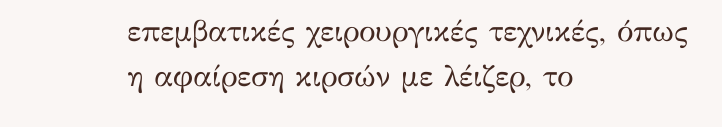επεμβατικές χειρουργικές τεχνικές, όπως η αφαίρεση κιρσών με λέιζερ, το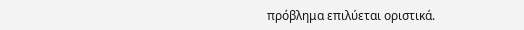πρόβλημα επιλύεται οριστικά.